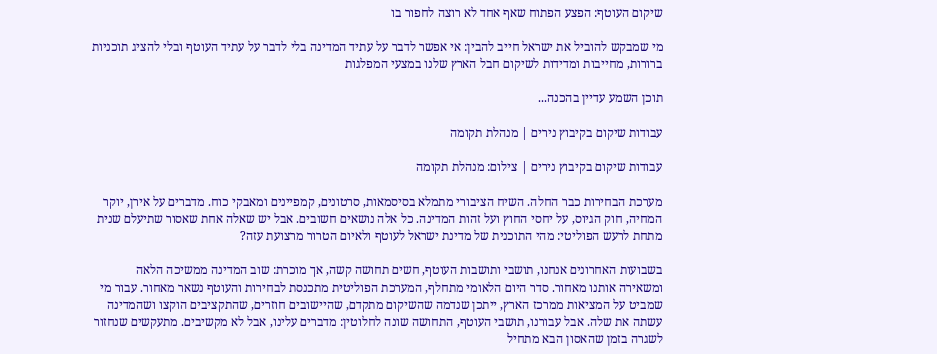שיקום העוטף: הפצע הפתוח שאף אחד לא רוצה לחפור בו

מי שמבקש להוביל את ישראל חייב להבין: אי אפשר לדבר על עתיד המדינה בלי לדבר על עתיד העוטף ובלי להציג תוכניות ברורות, מחייבות ומדידות לשיקום חבל הארץ שלנו במצעי המפלגות

תוכן השמע עדיין בהכנה...

עבודות שיקום בקיבוץ נירים | מנהלת תקומה

עבודות שיקום בקיבוץ נירים | צילום: מנהלת תקומה

מערכת הבחירות כבר החלה. השיח הציבורי מתמלא בסיסמאות, סרטונים, קמפיינים ומאבקי כוח. מדברים על אירן, יוקר המחיה, חוק הגיוס, על יחסי החוץ ועל זהות המדינה. כל אלה נושאים חשובים. אבל יש שאלה אחת שאסור שתיעלם שנית מתחת לרעש הפוליטי: מהי התוכנית של מדינת ישראל לעוטף ולאיום הטרור מרצועת עזה?

בשבועות האחרונים אנחנו, תושבי ותושבות העוטף, חשים תחושה קשה, אך מוכרת: שוב המדינה ממשיכה הלאה ומשאירה אותנו מאחור. סדר היום הלאומי מתחלף, המערכת הפוליטית מתכנסת לבחירות והעוטף נשאר מאחור. עבור מי שמביט על המציאות ממרכז הארץ, ייתכן שנדמה שהשיקום מתקדם, שהיישובים חוזרים, שהתקציבים הוקצו ושהמדינה עשתה את שלה. אבל עבורנו, תושבי העוטף, התחושה שונה לחלוטין: מדברים עלינו, אבל לא מקשיבים. מתעקשים שנחזור לשגרה בזמן שהאסון הבא מתחיל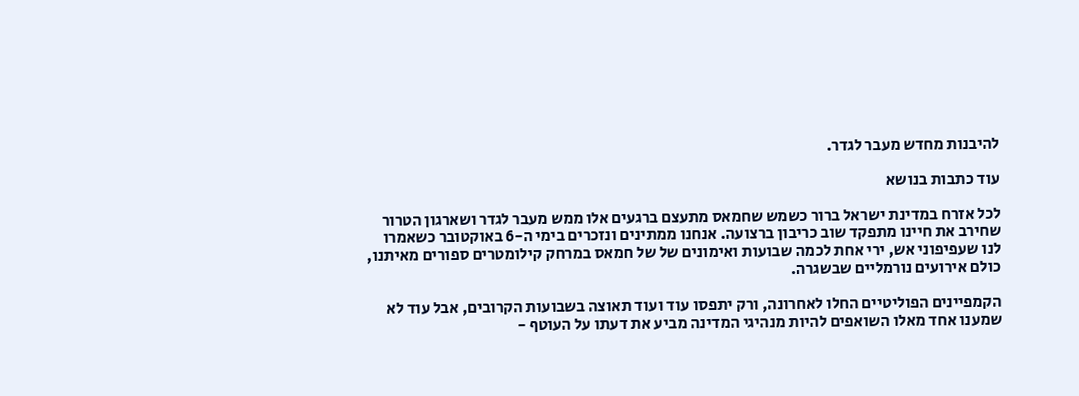להיבנות מחדש מעבר לגדר.

עוד כתבות בנושא

לכל אזרח במדינת ישראל ברור כשמש שחמאס מתעצם ברגעים אלו ממש מעבר לגדר ושארגון הטרור שחירב את חיינו מתפקד שוב כריבון ברצועה. אנחנו ממתינים ונזכרים בימי ה-6 באוקטובר כשאמרו לנו שעפיפוני אש, ירי אחת לכמה שבועות ואימונים של של חמאס במרחק קילומטרים ספורים מאיתנו, כולם אירועים נורמליים שבשגרה.

הקמפיינים הפוליטיים החלו לאחרונה, ורק יתפסו עוד ועוד תאוצה בשבועות הקרובים, אבל עוד לא שמענו אחד מאלו השואפים להיות מנהיגי המדינה מביע את דעתו על העוטף -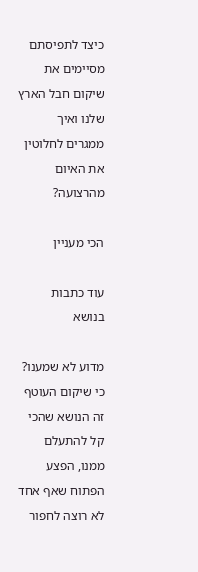כיצד לתפיסתם מסיימים את שיקום חבל הארץ שלנו ואיך ממגרים לחלוטין את האיום מהרצועה?

הכי מעניין

עוד כתבות בנושא

מדוע לא שמענו? כי שיקום העוטף זה הנושא שהכי קל להתעלם ממנו, הפצע הפתוח שאף אחד לא רוצה לחפור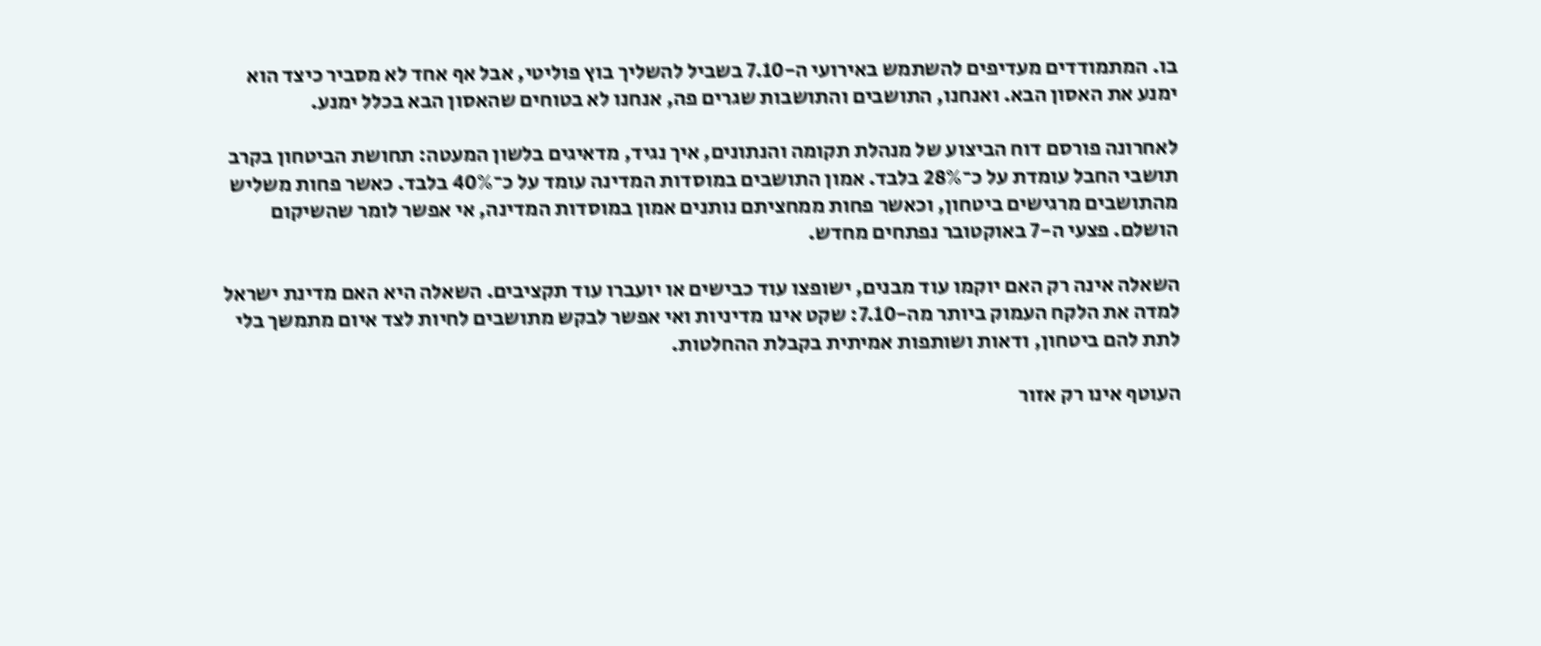בו. המתמודדים מעדיפים להשתמש באירועי ה-7.10 בשביל להשליך בוץ פוליטי, אבל אף אחד לא מסביר כיצד הוא ימנע את האסון הבא. ואנחנו, התושבים והתושבות שגרים פה, אנחנו לא בטוחים שהאסון הבא בכלל ימנע.

לאחרונה פורסם דוח הביצוע של מנהלת תקומה והנתונים, איך נגיד, מדאיגים בלשון המעטה: תחושת הביטחון בקרב תושבי החבל עומדת על כ־28% בלבד. אמון התושבים במוסדות המדינה עומד על כ־40% בלבד. כאשר פחות משליש מהתושבים מרגישים ביטחון, וכאשר פחות ממחציתם נותנים אמון במוסדות המדינה, אי אפשר לומר שהשיקום הושלם. פצעי ה-7 באוקטובר נפתחים מחדש.

השאלה אינה רק האם יוקמו עוד מבנים, ישופצו עוד כבישים או יועברו עוד תקציבים. השאלה היא האם מדינת ישראל למדה את הלקח העמוק ביותר מה-7.10: שקט אינו מדיניות ואי אפשר לבקש מתושבים לחיות לצד איום מתמשך בלי לתת להם ביטחון, ודאות ושותפות אמיתית בקבלת ההחלטות.

העוטף אינו רק אזור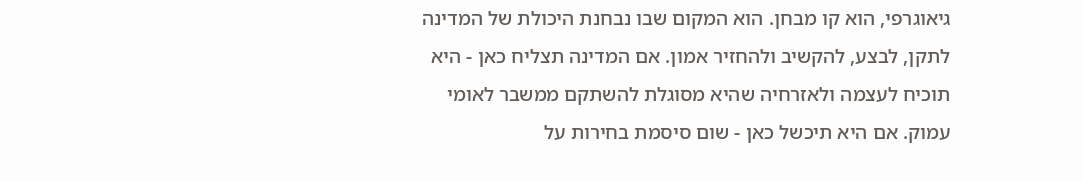גיאוגרפי, הוא קו מבחן. הוא המקום שבו נבחנת היכולת של המדינה לתקן, לבצע, להקשיב ולהחזיר אמון. אם המדינה תצליח כאן - היא תוכיח לעצמה ולאזרחיה שהיא מסוגלת להשתקם ממשבר לאומי עמוק. אם היא תיכשל כאן - שום סיסמת בחירות על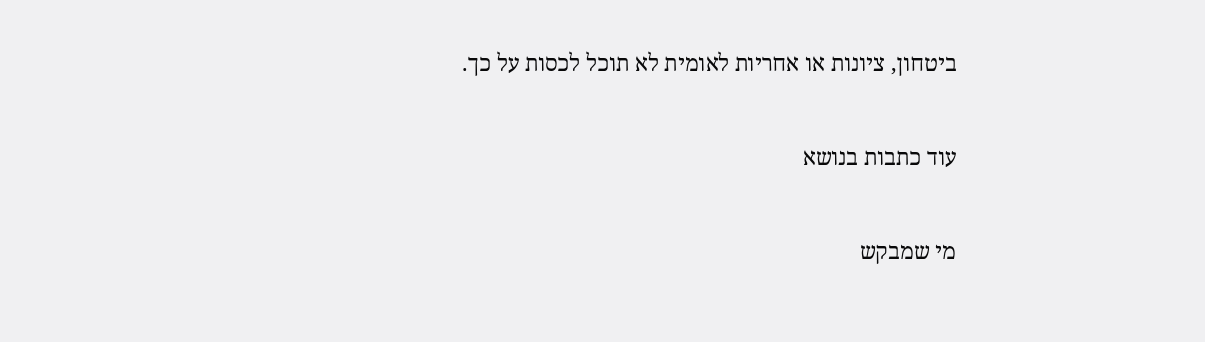ביטחון, ציונות או אחריות לאומית לא תוכל לכסות על כך.

עוד כתבות בנושא

מי שמבקש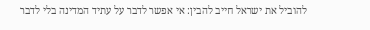להוביל את ישראל חייב להבין: אי אפשר לדבר על עתיד המדינה בלי לדבר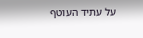על עתיד העוטף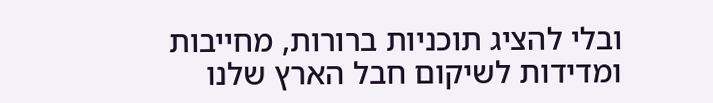ובלי להציג תוכניות ברורות, מחייבות ומדידות לשיקום חבל הארץ שלנו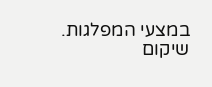במצעי המפלגות. שיקום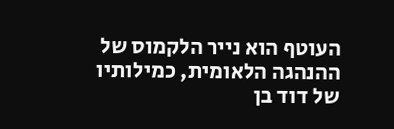העוטף הוא נייר הלקמוס של ההנהגה הלאומית, כמילותיו של דוד בן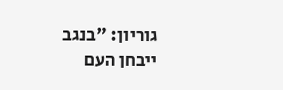גוריון: "בנגב ייבחן העם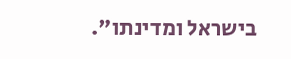בישראל ומדינתו".